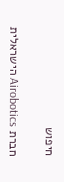חיפוש

חברת Airobotics הישראלית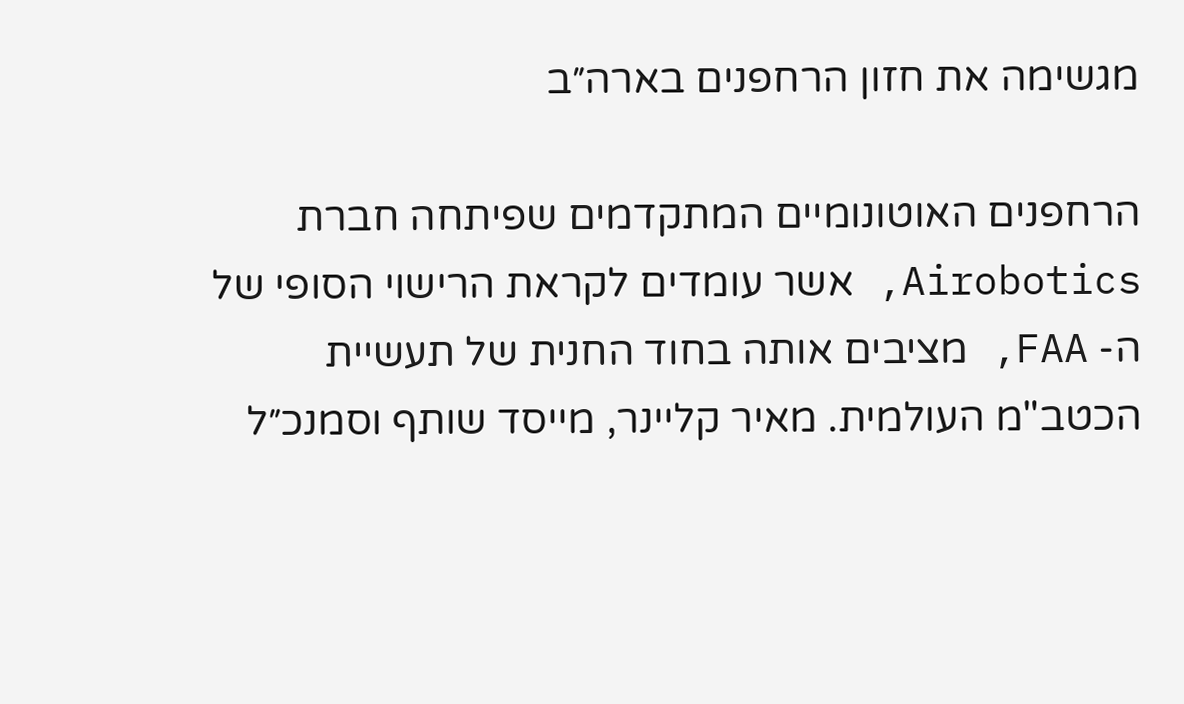מגשימה את חזון הרחפנים בארה״ב

הרחפנים האוטונומיים המתקדמים שפיתחה חברת Airobotics, אשר עומדים לקראת הרישוי הסופי של ה- FAA, מציבים אותה בחוד החנית של תעשיית הכטב"מ העולמית. מאיר קליינר, מייסד שותף וסמנכ״ל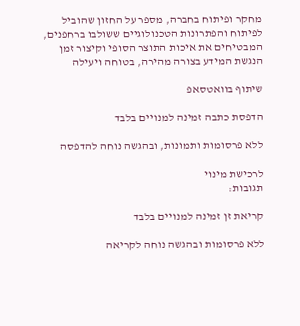מחקר ופיתוח בחברה, מספר על החזון שהוביל לפיתוח והפתרונות הטכנולוגיים ששולבו ברחפנים, המבטיחים את איכות התוצר הסופי וקיצור זמן הנגשת המידע בצורה מהירה, בטוחה ויעילה

שיתוף בוואטסאפ

הדפסת כתבה זמינה למנויים בלבד

ללא פרסומות ותמונות, ובהגשה נוחה להדפסה

לרכישת מינוי
תגובות:

קריאת זן זמינה למנויים בלבד

ללא פרסומות ובהגשה נוחה לקריאה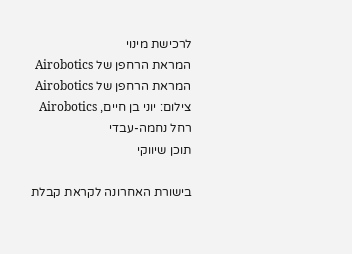לרכישת מינוי
המראת הרחפן של Airobotics
המראת הרחפן של Airobotics
צילום: יוני בן חיים, Airobotics
רחל נחמה-עבדי
תוכן שיווקי

בישורת האחרונה לקראת קבלת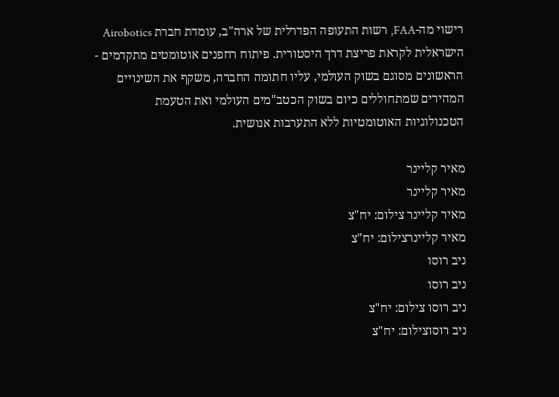רישוי מה-FAA, רשות התעופה הפדרלית של ארה"ב, עומדת חברת Airobotics הישראלית לקראת פריצת דרך היסטורית. פיתוח רחפנים אוטומטים מתקדמים - הראשונים מסוגם בשוק העולמי, עליו חתומה החברה, משקף את השינויים המהירים שמתחוללים כיום בשוק הכטב"מים העולמי ואת הטעמת הטכנולוגיות האוטומטיות ללא התערבות אנושית.

מאיר קליינר
מאיר קליינר
מאיר קליינר צילום: יח"צ
מאיר קליינרצילום: יח"צ
ניב רוסו
ניב רוסו
ניב רוסו צילום: יח"צ
ניב רוסוצילום: יח"צ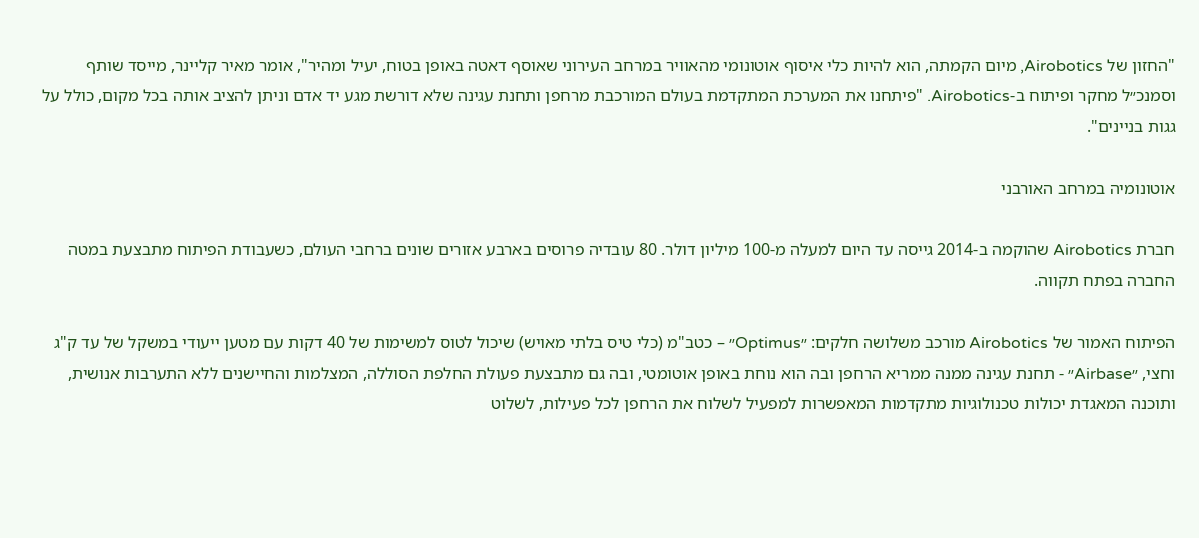"החזון של Airobotics, מיום הקמתה, הוא להיות כלי איסוף אוטונומי מהאוויר במרחב העירוני שאוסף דאטה באופן בטוח, יעיל ומהיר", אומר מאיר קליינר, מייסד שותף וסמנכ״ל מחקר ופיתוח ב-Airobotics. "פיתחנו את המערכת המתקדמת בעולם המורכבת מרחפן ותחנת עגינה שלא דורשת מגע יד אדם וניתן להציב אותה בכל מקום, כולל על גגות בניינים".

אוטונומיה במרחב האורבני

חברת Airobotics שהוקמה ב-2014 גייסה עד היום למעלה מ-100 מיליון דולר. 80 עובדיה פרוסים בארבע אזורים שונים ברחבי העולם, כשעבודת הפיתוח מתבצעת במטה החברה בפתח תקווה.

הפיתוח האמור של Airobotics מורכב משלושה חלקים: ״Optimus״ – כטב"מ (כלי טיס בלתי מאויש) שיכול לטוס למשימות של 40 דקות עם מטען ייעודי במשקל של עד ק"ג וחצי, ״Airbase״ - תחנת עגינה ממנה ממריא הרחפן ובה הוא נוחת באופן אוטומטי, ובה גם מתבצעת פעולת החלפת הסוללה, המצלמות והחיישנים ללא התערבות אנושית, ותוכנה המאגדת יכולות טכנולוגיות מתקדמות המאפשרות למפעיל לשלוח את הרחפן לכל פעילות, לשלוט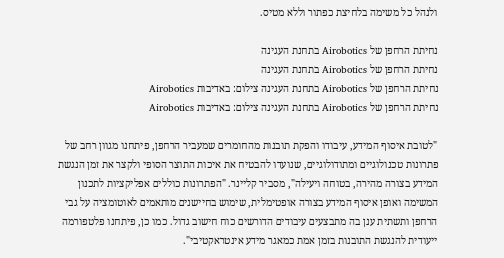ולנהל כל משימה בלחיצת כפתור וללא מטיס.

נחיתת הרחפן של Airobotics בתחנת העגינה
נחיתת הרחפן של Airobotics בתחנת העגינה
נחיתת הרחפן של Airobotics בתחנת העגינה צילום: באדיבות Airobotics
נחיתת הרחפן של Airobotics בתחנת העגינה צילום: באדיבות Airobotics

"לטובת איסוף המידע, עיבודו והפקת תובנות מהחומרים שמעביר הרחפן, פיתחנו מגוון רחב של פתרונות טכנולוגיים ומתודולוגיים, שנועדו להבטיח את איכות התוצר הסופי ולקצר את זמן הנגשת המידע בצורה מהירה, בטוחה ויעילה", מסביר קליינר. "הפתרונות כוללים אפליקציות לתכנון המשימה ואופן איסוף המידע בצורה אופטימלית, שימוש בחיישנים מותאמים לאוטומציה על גבי הרחפן ותשתית ענן בה מתבצעים עיבודים הדורשים כוח חישוב גדול. כמו כן, פיתחנו פלטפורמה ייעודית להנגשת התובנות בזמן אמת כמאגר מידע אינטראקטיבי".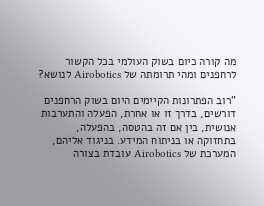מה קורה כיום בשוק העולמי בכל הקשור לרחפנים ומהי תרומתה של Airobotics לנושא?

"רוב הפתרונות הקיימים היום בשוק הרחפנים דורשים, בדרך זו או אחרת, הפעלה והתערבות אנושית, בין אם זה בהטסה, בהפעלה, בתחזוקה או בניתוח המידע. בניגוד אליהם, המערכת של Airobotics עובדת בצורה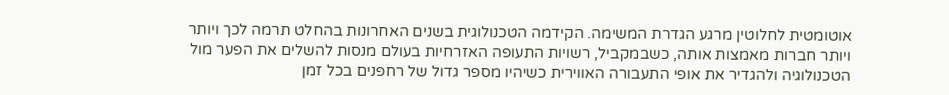אוטומטית לחלוטין מרגע הגדרת המשימה. הקידמה הטכנולוגית בשנים האחרונות בהחלט תרמה לכך ויותר ויותר חברות מאמצות אותה, כשבמקביל, רשויות התעופה האזרחיות בעולם מנסות להשלים את הפער מול הטכנולוגיה ולהגדיר את אופי התעבורה האווירית כשיהיו מספר גדול של רחפנים בכל זמן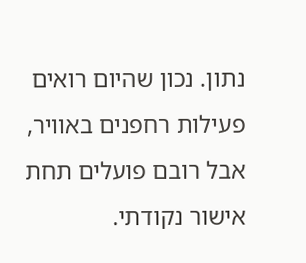נתון. נכון שהיום רואים פעילות רחפנים באוויר, אבל רובם פועלים תחת אישור נקודתי.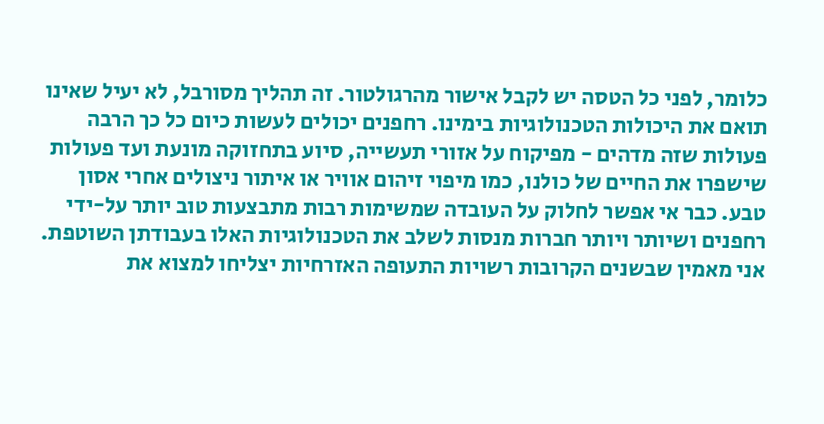כלומר, לפני כל הטסה יש לקבל אישור מהרגולטור. זה תהליך מסורבל, לא יעיל שאינו תואם את היכולות הטכנולוגיות בימינו. רחפנים יכולים לעשות כיום כל כך הרבה פעולות שזה מדהים - מפיקוח על אזורי תעשייה, סיוע בתחזוקה מונעת ועד פעולות שישפרו את החיים של כולנו, כמו מיפוי זיהום אוויר או איתור ניצולים אחרי אסון טבע. כבר אי אפשר לחלוק על העובדה שמשימות רבות מתבצעות טוב יותר על-ידי רחפנים ושיותר ויותר חברות מנסות לשלב את הטכנולוגיות האלו בעבודתן השוטפת. אני מאמין שבשנים הקרובות רשויות התעופה האזרחיות יצליחו למצוא את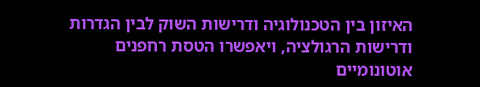האיזון בין הטכנולוגיה ודרישות השוק לבין הגדרות ודרישות הרגולציה, ויאפשרו הטסת רחפנים אוטונומיים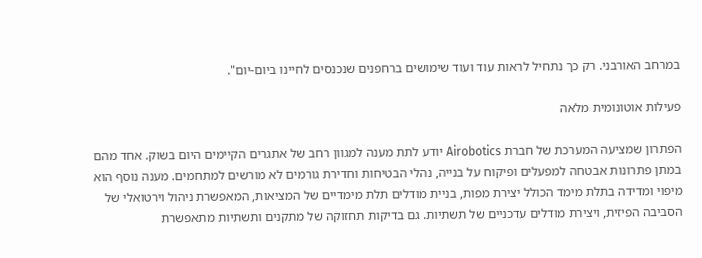במרחב האורבני. רק כך נתחיל לראות עוד ועוד שימושים ברחפנים שנכנסים לחיינו ביום-יום".

פעילות אוטונומית מלאה

הפתרון שמציעה המערכת של חברת Airobotics יודע לתת מענה למגוון רחב של אתגרים הקיימים היום בשוק. אחד מהם במתן פתרונות אבטחה למפעלים ופיקוח על בנייה, נהלי הבטיחות וחדירת גורמים לא מורשים למתחמים. מענה נוסף הוא מיפוי ומדידה בתלת מימד הכולל יצירת מפות, בניית מודלים תלת מימדיים של המציאות, המאפשרת ניהול וירטואלי של הסביבה הפיזית, ויצירת מודלים עדכניים של תשתיות. גם בדיקות תחזוקה של מתקנים ותשתיות מתאפשרת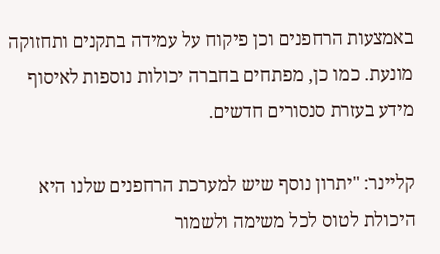באמצעות הרחפנים וכן פיקוח על עמידה בתקנים ותחזוקה מונעת. כמו כן, מפתחים בחברה יכולות נוספות לאיסוף מידע בעזרת סנסורים חדשים.

קליינר: "יתרון נוסף שיש למערכת הרחפנים שלנו היא היכולת לטוס לכל משימה ולשמור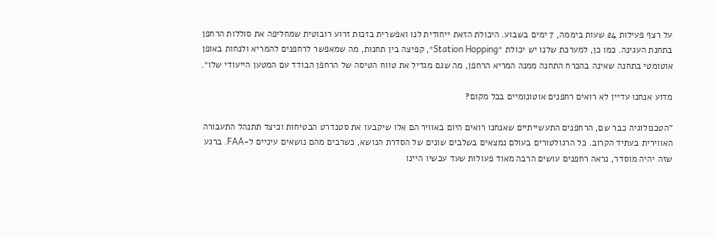על רצף פעילות 24 שעות ביממה, 7 ימים בשבוע. היכולת הזאת ייחודית לנו ואפשרית בזכות זרוע רובוטית שמחליפה את סוללות הרחפן בתחנת העגינה. כמו כן, למערכת שלנו יש יכולת ״Station Hopping״, קפיצה בין תחנות, מה שמאפשר לרחפנים להמריא ולנחות באופן אוטומטי בתחנה שאינה בהכרח התחנה ממנה המריא הרחפן, מה שגם מגדיל את טווח הטיסה של הרחפן הבודד עם המטען הייעודי שלו״.

מדוע אנחנו עדיין לא רואים רחפנים אוטונומיים בכל מקום?

"הטכנולוגיה כבר שם, הרחפנים התעשייתיים שאנחנו רואים היום באוויר הם אלו שיקבעו את סטנדרט הבטיחות וכיצד תתנהל התעבורה האווירית בעתיד הקרוב. כל הרגולטורים בעולם נמצאים בשלבים שונים של הסדרת הנושא, כשרבים מהם נושאים עיניים ל-FAA. ברגע שזה יהיה מוסדר, נראה רחפנים עושים הרבה מאוד פעולות שעד עכשיו היינו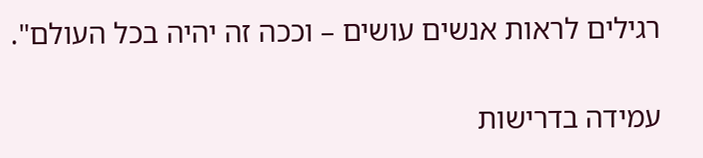רגילים לראות אנשים עושים – וככה זה יהיה בכל העולם".

עמידה בדרישות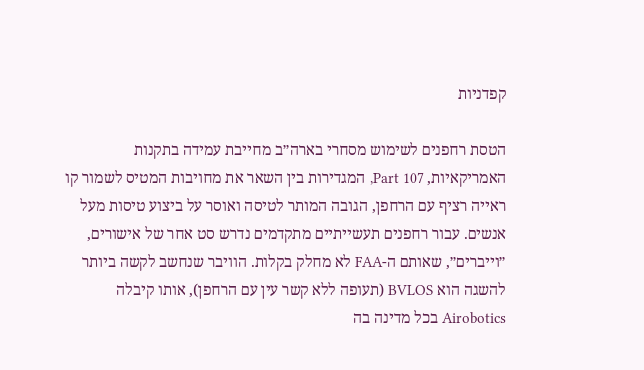קפדניות

הטסת רחפנים לשימוש מסחרי בארה״ב מחייבת עמידה בתקנות האמריקאיות, Part 107, המגדירות בין השאר את מחויבות המטיס לשמור קו ראייה רציף עם הרחפן, הגובה המותר לטיסה ואוסר על ביצוע טיסות מעל אנשים. עבור רחפנים תעשייתיים מתקדמים נדרש סט אחר של אישורים, ״וייברים״, שאותם ה-FAA לא מחלק בקלות. הוויבר שנחשב לקשה ביותר להשגה הוא BVLOS (תעופה ללא קשר עין עם הרחפן), אותו קיבלה Airobotics בכל מדינה בה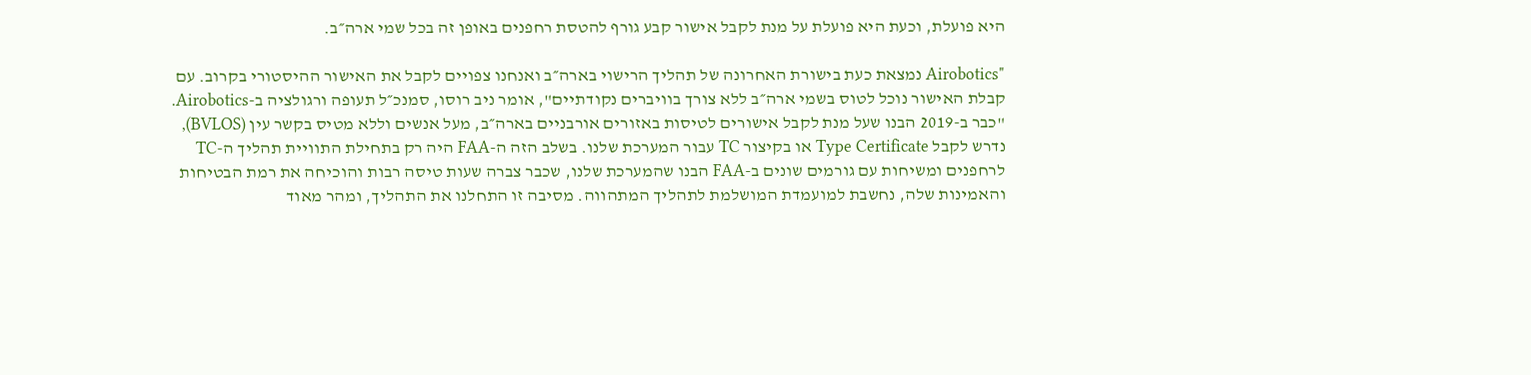היא פועלת, וכעת היא פועלת על מנת לקבל אישור קבע גורף להטסת רחפנים באופן זה בכל שמי ארה״ב.

"Airobotics נמצאת כעת בישורת האחרונה של תהליך הרישוי בארה״ב ואנחנו צפויים לקבל את האישור ההיסטורי בקרוב. עם קבלת האישור נוכל לטוס בשמי ארה״ב ללא צורך בוויברים נקודתיים", אומר ניב רוסו, סמנכ״ל תעופה ורגולציה ב-Airobotics. "כבר ב-2019 הבנו שעל מנת לקבל אישורים לטיסות באזורים אורבניים בארה״ב, מעל אנשים וללא מטיס בקשר עין (BVLOS), נדרש לקבל Type Certificate או בקיצור TC עבור המערכת שלנו. בשלב הזה ה-FAA היה רק בתחילת התוויית תהליך ה-TC לרחפנים ומשיחות עם גורמים שונים ב-FAA הבנו שהמערכת שלנו, שכבר צברה שעות טיסה רבות והוכיחה את רמת הבטיחות והאמינות שלה, נחשבת למועמדת המושלמת לתהליך המתהווה. מסיבה זו התחלנו את התהליך, ומהר מאוד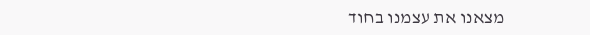מצאנו את עצמנו בחוד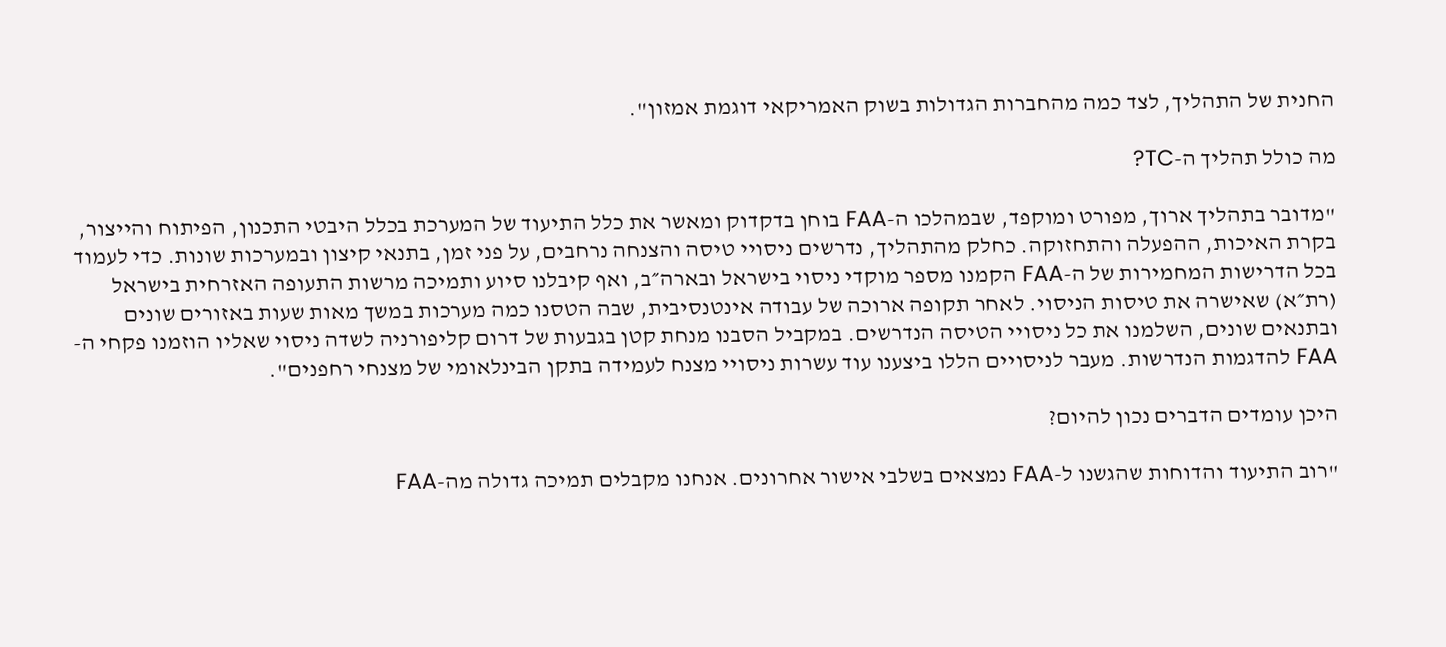החנית של התהליך, לצד כמה מהחברות הגדולות בשוק האמריקאי דוגמת אמזון".

מה כולל תהליך ה-TC?

"מדובר בתהליך ארוך, מפורט ומוקפד, שבמהלכו ה-FAA בוחן בדקדוק ומאשר את כלל התיעוד של המערכת בכלל היבטי התכנון, הפיתוח והייצור, בקרת האיכות, ההפעלה והתחזוקה. כחלק מהתהליך, נדרשים ניסויי טיסה והצנחה נרחבים, על פני זמן, בתנאי קיצון ובמערכות שונות. כדי לעמוד בכל הדרישות המחמירות של ה-FAA הקמנו מספר מוקדי ניסוי בישראל ובארה״ב, ואף קיבלנו סיוע ותמיכה מרשות התעופה האזרחית בישראל (רת״א) שאישרה את טיסות הניסוי. לאחר תקופה ארוכה של עבודה אינטנסיבית, שבה הטסנו כמה מערכות במשך מאות שעות באזורים שונים ובתנאים שונים, השלמנו את כל ניסויי הטיסה הנדרשים. במקביל הסבנו מנחת קטן בגבעות של דרום קליפורניה לשדה ניסוי שאליו הוזמנו פקחי ה-FAA להדגמות הנדרשות. מעבר לניסויים הללו ביצענו עוד עשרות ניסויי מצנח לעמידה בתקן הבינלאומי של מצנחי רחפנים".

היכן עומדים הדברים נכון להיום?

"רוב התיעוד והדוחות שהגשנו ל-FAA נמצאים בשלבי אישור אחרונים. אנחנו מקבלים תמיכה גדולה מה-FAA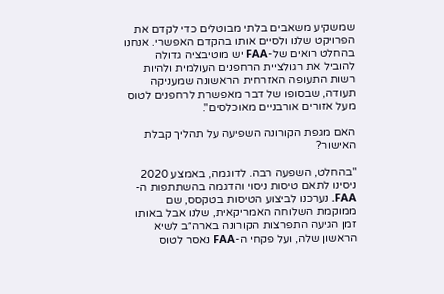שמשקיע משאבים בלתי מבוטלים כדי לקדם את הפרויקט שלנו ולסיים אותו בהקדם האפשרי. אנחנו בהחלט רואים של-FAA יש מוטיבציה גדולה להוביל את רגולציית הרחפנים העולמית ולהיות רשות התעופה האזרחית הראשונה שמעניקה תעודה, שבסופו של דבר מאפשרת לרחפנים לטוס מעל אזורים אורבניים מאוכלסים".

האם מגפת הקורונה השפיעה על תהליך קבלת האישור?

"בהחלט, השפעה רבה. לדוגמה, באמצע 2020 ניסינו לתאם טיסות ניסוי והדגמה בהשתתפות ה-FAA. נערכנו לביצוע הטיסות בטקסס, שם ממוקמת השלוחה האמריקאית, שלנו אבל באותו זמן הגיעה התפרצות הקורונה בארה״ב לשיא הראשון שלה, ועל פקחי ה-FAA נאסר לטוס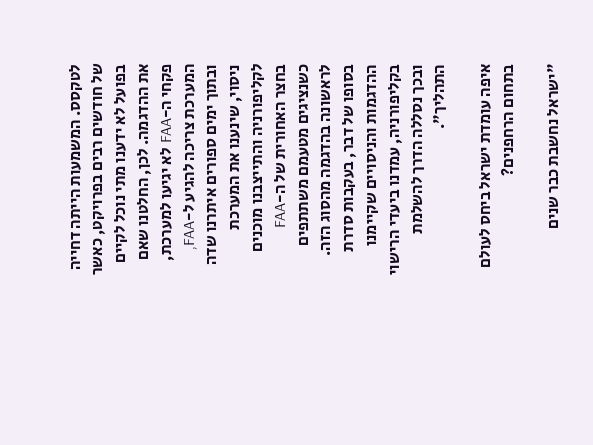לטקסס. המשמעות הייתה דחייה של חודשים רבים בפרויקט, כאשר בפועל לא ידענו מתי נוכל לקיים את ההדגמה. לכן, החלטנו שאם פקחי ה-FAA לא יגיעו למערכת, המערכת צריכה להגיע ל-FAA, ובתוך ימים ספורים איתרנו שדה ניסוי, שינענו את המערכת לקליפורניה והתייצבנו מוכנים בחצר האחורית של ה-FAA כשנציגים מטעמם משתתפים לראשונה בהדגמה מהסוג הזה. בסופו של דבר, בעקבות סדרת ההדגמות והניסויים שקיימנו בקליפורניה, עמדנו ביעדי הרישוי ובכך נסללה הדרך להשלמת התהליך".

איפה עומדת ישראל ביחס לעולם בתחום הרחפנים?

"ישראל נחשבת כבר שנים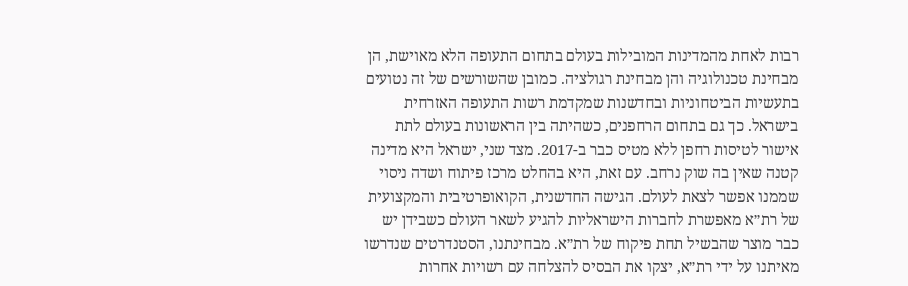רבות לאחת מהמדינות המובילות בעולם בתחום התעופה הלא מאוישת, הן מבחינת טכנולוגיה והן מבחינת רגולציה. כמובן שהשורשים של זה נטועים בתעשיות הביטחוניות ובחדשנות שמקדמת רשות התעופה האזרחית בישראל. כך גם בתחום הרחפנים, כשהיתה בין הראשונות בעולם לתת אישור לטיסות רחפן ללא מטיס כבר ב-2017. מצד שני, ישראל היא מדינה קטנה שאין בה שוק נרחב. עם זאת, היא בהחלט מרכז פיתוח ושדה ניסוי שממנו אפשר לצאת לעולם. הגישה החדשנית, הקואופרטיבית והמקצועית של רת״א מאפשרת לחברות הישראליות להגיע לשאר העולם כשבידן יש כבר מוצר שהבשיל תחת פיקוח של רת״א. מבחינתנו, הסטנדרטים שנדרשו מאיתנו על ידי רת״א, יצקו את הבסיס להצלחה עם רשויות אחרות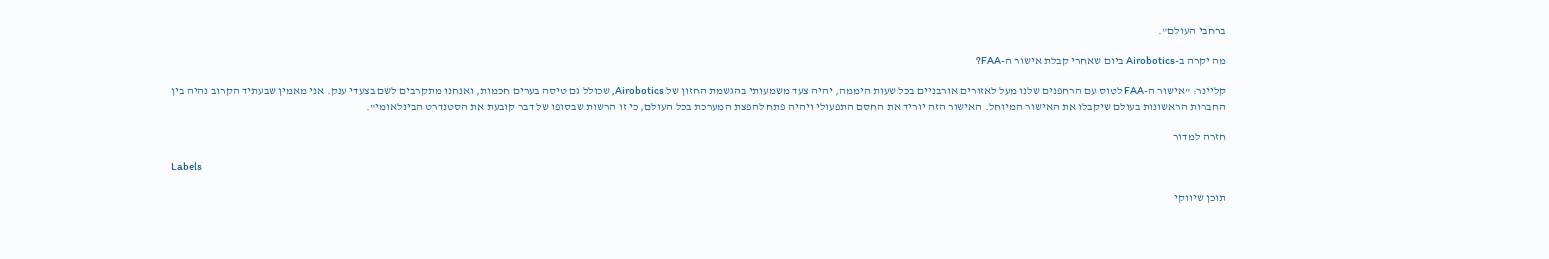ברחבי העולם".

מה יקרה ב-Airobotics ביום שאחרי קבלת אישור ה-FAA?

קליינר: "אישור ה-FAA לטוס עם הרחפנים שלנו מעל לאזורים אורבניים בכל שעות היממה, יהיה צעד משמעותי בהגשמת החזון של Airobotics, שכולל גם טיסה בערים חכמות, ואנחנו מתקרבים לשם בצעדי ענק. אני מאמין שבעתיד הקרוב נהיה בין החברות הראשונות בעולם שיקבלו את האישור המיוחל. האישור הזה יוריד את החסם התפעולי ויהיה פתח להפצת המערכת בכל העולם, כי זו הרשות שבסופו של דבר קובעת את הסטנדרט הבינלאומי".

חזרה למדור

Labels

תוכן שיווקי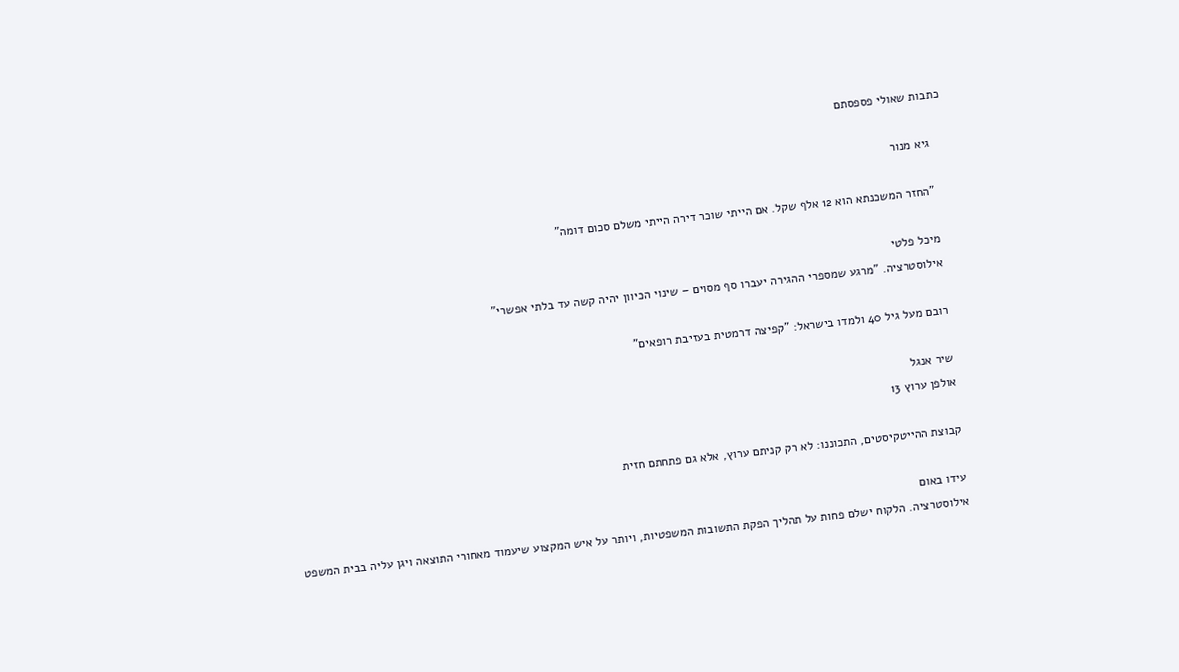כתבות שאולי פספסתם

    גיא מנור

    "החזר המשכנתא הוא 12 אלף שקל. אם הייתי שוכר דירה הייתי משלם סכום דומה"

    מיכל פלטי
    אילוסטרציה. "מרגע שמספרי ההגירה יעברו סף מסוים – שינוי הכיוון יהיה קשה עד בלתי אפשרי"

    רובם מעל גיל 40 ולמדו בישראל: "קפיצה דרמטית בעזיבת רופאים"

    שיר אנגל
    אולפן ערוץ 13

    קבוצת ההייטקיסטים, התכוננו: לא רק קניתם ערוץ, אלא גם פתחתם חזית

    עידו באום
    אילוסטרציה. הלקוח ישלם פחות על תהליך הפקת התשובות המשפטיות, ויותר על איש המקצוע שיעמוד מאחורי התוצאה ויגן עליה בבית המשפט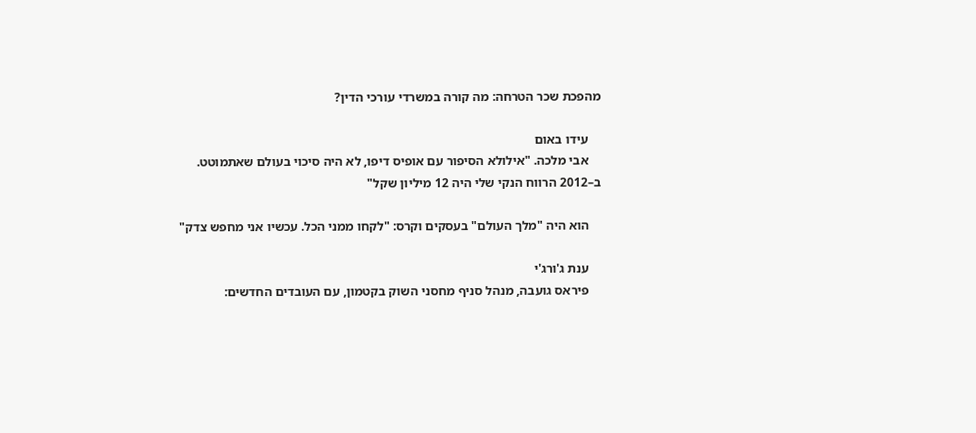מהפכת שכר הטרחה: מה קורה במשרדי עורכי הדין?

    עידו באום
    אבי מלכה. "אילולא הסיפור עם אופיס דיפו, לא היה סיכוי בעולם שאתמוטט. ב–2012 הרווח הנקי שלי היה 12 מיליון שקל"

    הוא היה "מלך העולם" בעסקים וקרס: "לקחו ממני הכל. עכשיו אני מחפש צדק"

    ענת ג'ורג'י
    פיראס גועבה, מנהל סניף מחסני השוק בקטמון, עם העובדים החדשים: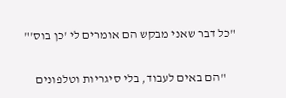"כל דבר שאני מבקש הם אומרים לי 'כן בוס'"

    "הם באים לעבוד, בלי סיגריות וטלפונים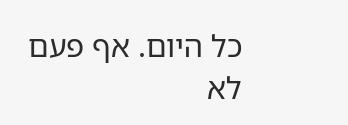כל היום. אף פעם לא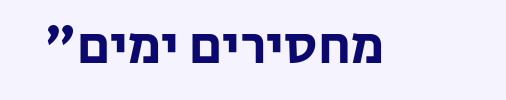מחסירים ימים"